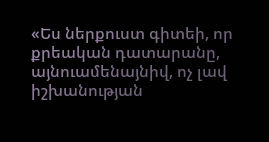«Ես ներքուստ գիտեի, որ քրեական դատարանը, այնուամենայնիվ, ոչ լավ իշխանության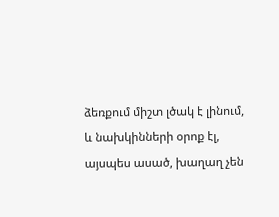ձեռքում միշտ լծակ է լինում, և նախկինների օրոք էլ, այսպես ասած, խաղաղ չեն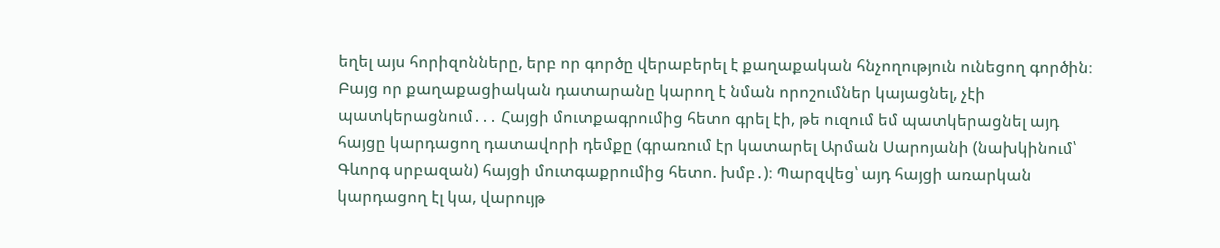եղել այս հորիզոնները, երբ որ գործը վերաբերել է քաղաքական հնչողություն ունեցող գործին։ Բայց որ քաղաքացիական դատարանը կարող է նման որոշումներ կայացնել, չէի պատկերացնում․․․ Հայցի մուտքագրումից հետո գրել էի, թե ուզում եմ պատկերացնել այդ հայցը կարդացող դատավորի դեմքը (գրառում էր կատարել Արման Սարոյանի (նախկինում՝ Գևորգ սրբազան) հայցի մուտգաքրումից հետո. խմբ․)։ Պարզվեց՝ այդ հայցի առարկան կարդացող էլ կա, վարույթ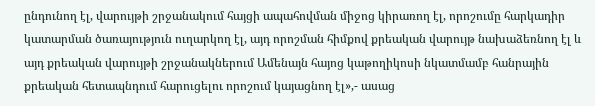ընդունող էլ, վարույթի շրջանակում հայցի ապահովման միջոց կիրառող էլ, որոշումը հարկադիր կատարման ծառայություն ուղարկող էլ, այդ որոշման հիմքով քրեական վարույթ նախաձեռնող էլ և այդ քրեական վարույթի շրջանակներում Ամենայն հայոց կաթողիկոսի նկատմամբ հանրային քրեական հետապնդում հարուցելու որոշում կայացնող էլ»,- ասաց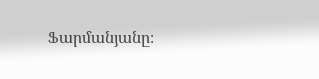Ֆարմանյանը։